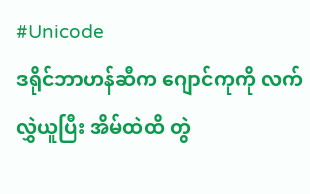#Unicode
ဒရိုင်ဘာဟန်ဆီက ဂျောင်ကုကို လက်လွှဲယူပြီး အိမ်ထဲထိ တွဲ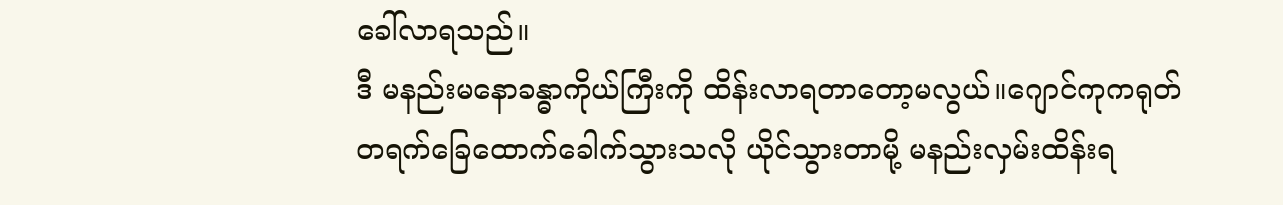ခေါ်လာရသည်။
ဒီ မနည်းမနောခန္ဓာကိုယ်ကြီးကို ထိန်းလာရတာတော့မလွယ်။ဂျောင်ကုကရုတ်တရက်ခြေထောက်ခေါက်သွားသလို ယိုင်သွားတာမို့ မနည်းလှမ်းထိန်းရ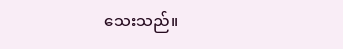သေးသည်။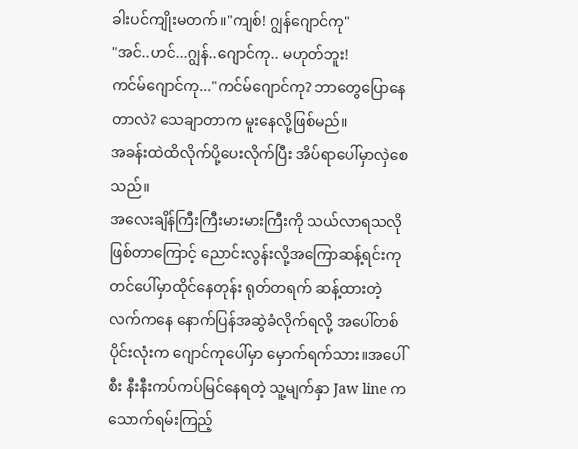ခါးပင်ကျိုးမတက်။"ကျစ်! ဂျွန်ဂျောင်ကု"
"အင်..ဟင်...ဂျွန်..ဂျောင်ကု.. မဟုတ်ဘူး!
ကင်မ်ဂျောင်ကု..."ကင်မ်ဂျောင်ကု? ဘာတွေပြောနေတာလဲ? သေချာတာက မူးနေလို့ဖြစ်မည်။
အခန်းထဲထိလိုက်ပို့ပေးလိုက်ပြီး အိပ်ရာပေါ်မှာလှဲစေသည်။
အလေးချိန်ကြီးကြီးမားမားကြီးကို သယ်လာရသလိုဖြစ်တာကြောင့် ညောင်းလွန်းလို့အကြောဆန့်ရင်းကုတင်ပေါ်မှာထိုင်နေတုန်း ရုတ်တရက် ဆန့်ထားတဲ့လက်ကနေ နောက်ပြန်အဆွဲခံလိုက်ရလို့ အပေါ်တစ်ပိုင်းလုံးက ဂျောင်ကုပေါ်မှာ မှောက်ရက်သား။အပေါ်စီး နီးနီးကပ်ကပ်မြင်နေရတဲ့ သူ့မျက်နှာ Jaw line ကသောက်ရမ်းကြည့်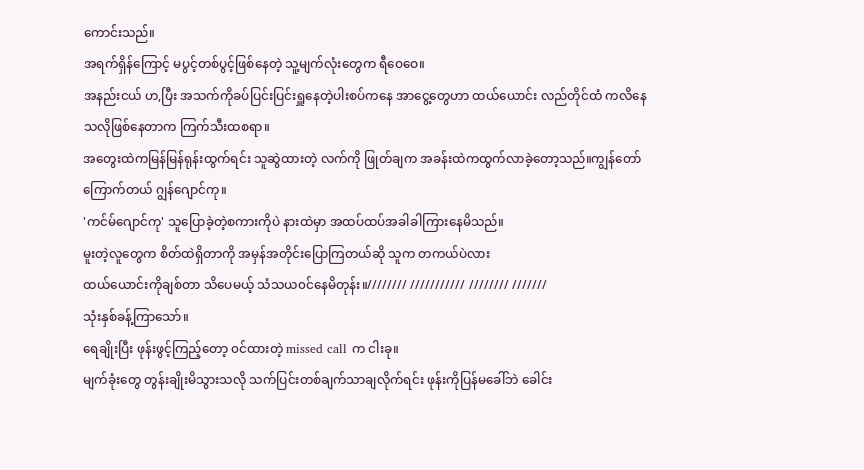ကောင်းသည်။
အရက်ရှိန်ကြောင့် မပွင့်တစ်ပွင့်ဖြစ်နေတဲ့ သူ့မျက်လုံးတွေက ရီဝေဝေ။
အနည်းငယ် ဟ,ပြီး အသက်ကိုခပ်ပြင်းပြင်းရှူနေတဲ့ပါးစပ်ကနေ အာငွေ့တွေဟာ ထယ်ယောင်း လည်တိုင်ထံ ကလိနေသလိုဖြစ်နေတာက ကြက်သီးထစရာ။
အတွေးထဲကမြန်မြန်ရုန်းထွက်ရင်း သူဆွဲထားတဲ့ လက်ကို ဖြုတ်ချက အခန်းထဲကထွက်လာခဲ့တော့သည်။ကျွန်တော်ကြောက်တယ် ဂျွန်ဂျောင်ကု။
'ကင်မ်ဂျောင်ကု' သူပြောခဲ့တဲ့စကားကိုပဲ နားထဲမှာ အထပ်ထပ်အခါခါကြားနေမိသည်။
မူးတဲ့လူတွေက စိတ်ထဲရှိတာကို အမှန်အတိုင်းပြောကြတယ်ဆို သူက တကယ်ပဲလား
ထယ်ယောင်းကိုချစ်တာ သိပေမယ့် သံသယ၀င်နေမိတုန်း။//////// /////////// //////// ///////
သုံးနှစ်ခန့်ကြာသော်။
ရေချိုးပြီး ဖုန်းဖွင့်ကြည့်တော့ ၀င်ထားတဲ့ missed call က ငါးခု။
မျက်ခုံးတွေ တွန်းချိုးမိသွားသလို သက်ပြင်းတစ်ချက်သာချလိုက်ရင်း ဖုန်းကိုပြန်မခေါ်ဘဲ ခေါင်း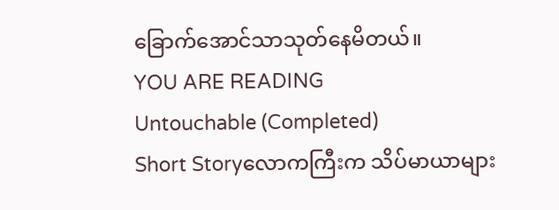ခြောက်အောင်သာသုတ်နေမိတယ်။
YOU ARE READING
Untouchable (Completed)
Short Storyလောကကြီးက သိပ်မာယာများ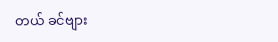တယ် ခင်ဗျား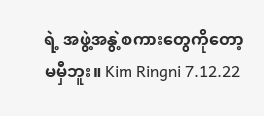ရဲ့ အဖွဲ့အနွဲ့စကားတွေကိုတော့မမှီဘူး။ Kim Ringni 7.12.22